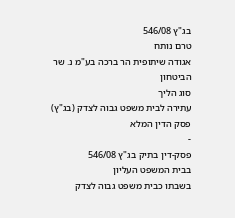בג"ץ 546/08
טרם נותח
אגודה שיתופית הר ברכה בע"מ נ. שר הביטחון
סוג הליך
עתירה לבית משפט גבוה לצדק (בג"ץ)
פסק הדין המלא
-
פסק-דין בתיק בג"ץ 546/08
בבית המשפט העליון
בשבתו כבית משפט גבוה לצדק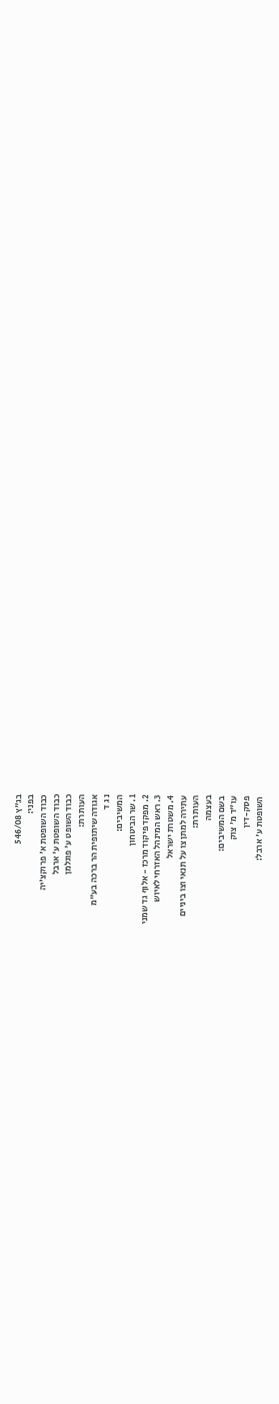בג"ץ 546/08
בפני:
כבוד השופטת א' פרוקצ'יה
כבוד השופטת ע' ארבל
כבוד השופט ע' פוגלמן
העותרת:
אגודה שיתופית הר ברכה בע"מ
נ ג ד
המשיבים:
1. שר הביטחון
2. מפקד פיקוד מרכז - אלוף גד שמני
3. ראש המינהל האזרחי לאיוש
4. משטרת ישראל
עתירה למתן צו על תנאי וצו ביניים
העותרת:
בעצמה
בשם המשיבים:
עו"ד מ' צוק
פסק-דין
השופטת ע' ארבל: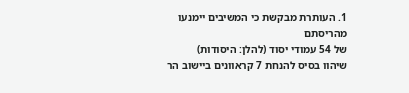1. העותרת מבקשת כי המשיבים יימנעו מהריסתם
של 54 עמודי יסוד (להלן: היסודות)
שיהוו בסיס להנחת 7 קראוונים ביישוב הר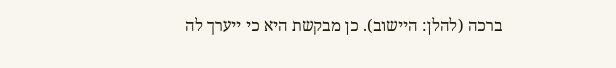ברכה (להלן: היישוב). כן מבקשת היא כי ייערך לה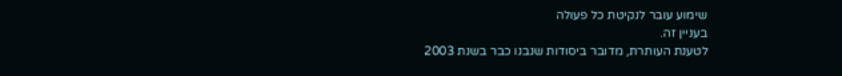שימוע עובר לנקיטת כל פעולה
בעניין זה.
לטענת העותרת, מדובר ביסודות שנבנו כבר בשנת 2003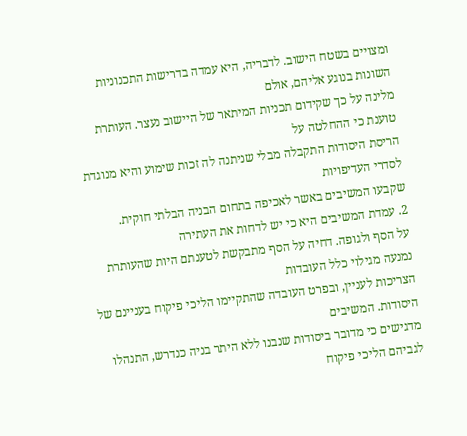ומצויים בשטח הישוב. לדבריה, היא עמדה בדרישות התכנוניות השונות בנוגע אליהם, אולם
מלינה על כך שקידום תכניות המיתאר של היישוב נעצר. העותרת טוענת כי ההחלטה על
הריסת היסודות התקבלה מבלי שניתנה לה זכות שימוע והיא מנוגדת לסדרי העדיפויות
שקבעו המשיבים באשר לאכיפה בתחום הבניה הבלתי חוקית.
2. עמדת המשיבים היא כי יש לדחות את העתירה
על הסף ולגופה. דחיה על הסף מתבקשת לטענתם היות שהעותרת נמנעה מגילוי כלל העובדות
הצריכות לעניין, ובפרט העובדה שהתקיימו הליכי פיקוח בעניינם של היסודות. המשיבים
מדגישים כי מדובר ביסודות שנבנו ללא היתר בניה כנדרש, התנהלו לגביהם הליכי פיקוח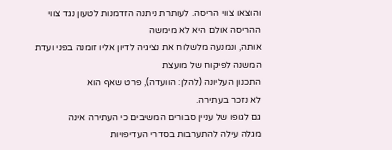והוצאו צווי הריסה. לעותרת ניתנה הזדמנות לטעון נגד צווי ההריסה אולם היא לא מימשה
אותה, ונמנעה מלשלוח את נציגיה לדיון אליו זומנה בפני ועדת המשנה לפיקוח של מועצת
התכנון העליונה (להלן: הוועדה), פרט שאף הוא
לא נזכר בעתירה.
גם לגופו של עניין סבורים המשיבים כי העתירה אינה
מגלה עילה להתערבות בסדרי העדיפויות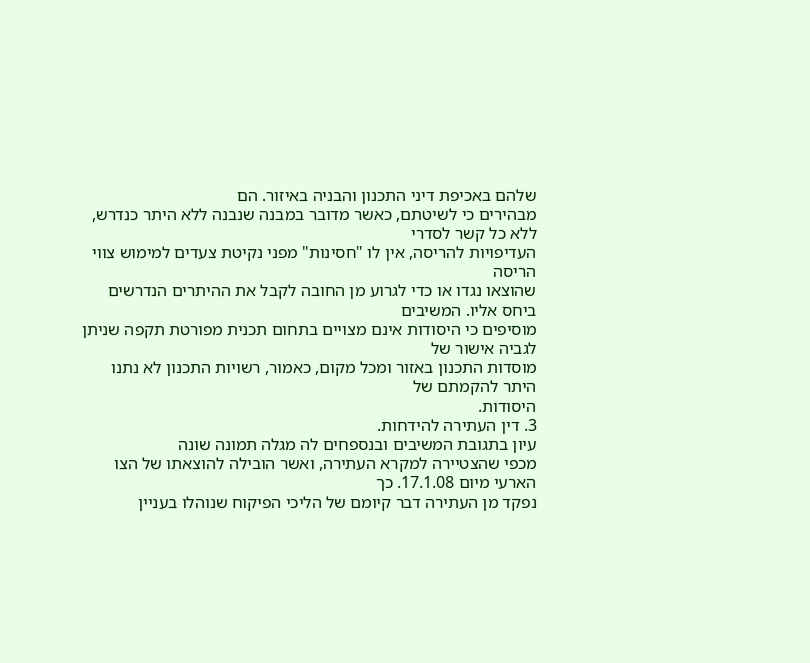שלהם באכיפת דיני התכנון והבניה באיזור. הם
מבהירים כי לשיטתם, כאשר מדובר במבנה שנבנה ללא היתר כנדרש, ללא כל קשר לסדרי
העדיפויות להריסה, אין לו "חסינות" מפני נקיטת צעדים למימוש צווי הריסה
שהוצאו נגדו או כדי לגרוע מן החובה לקבל את ההיתרים הנדרשים ביחס אליו. המשיבים
מוסיפים כי היסודות אינם מצויים בתחום תכנית מפורטת תקפה שניתן לגביה אישור של
מוסדות התכנון באזור ומכל מקום, כאמור, רשויות התכנון לא נתנו היתר להקמתם של
היסודות.
3. דין העתירה להידחות.
עיון בתגובת המשיבים ובנספחים לה מגלה תמונה שונה
מכפי שהצטיירה למקרא העתירה, ואשר הובילה להוצאתו של הצו הארעי מיום 17.1.08. כך
נפקד מן העתירה דבר קיומם של הליכי הפיקוח שנוהלו בעניין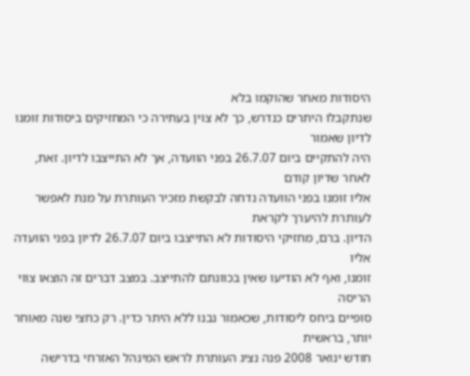היסודות מאחר שהוקמו בלא
שנתקבלו היתרים כנדרש, כך לא צוין בעתירה כי המחזיקים ביסודות זומנו לדיון שאמור
היה להתקיים ביום 26.7.07 בפני הוועדה, אך לא התייצבו לדיון. זאת, לאחר שדיון קודם
אליו זומנו בפני הוועדה נדחה לבקשת מזכיר העותרת על מנת לאפשר לעותרת להיערך לקראת
הדיון. ברם, מחזיקי היסודות לא התייצבו ביום 26.7.07 לדיון בפני הוועדה אליו
זומנו, ואף לא הודיעו שאין בכוונתם להתייצב. במצב דברים זה הוצאו צווי הריסה
סופיים ביחס ליסודות, שכאמור נבנו ללא היתר כדין. רק כחצי שנה מאוחר יותר, בראשית
חודש ינואר 2008 פנה נציג העותרת לראש המינהל האזרחי בדרישה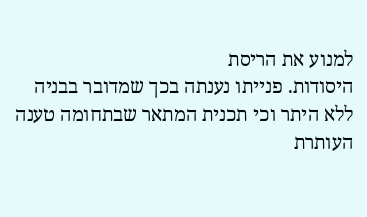למנוע את הריסת
היסודות. פנייתו נענתה בכך שמדובר בבניה ללא היתר וכי תכנית המתאר שבתחומה טענה
העותרת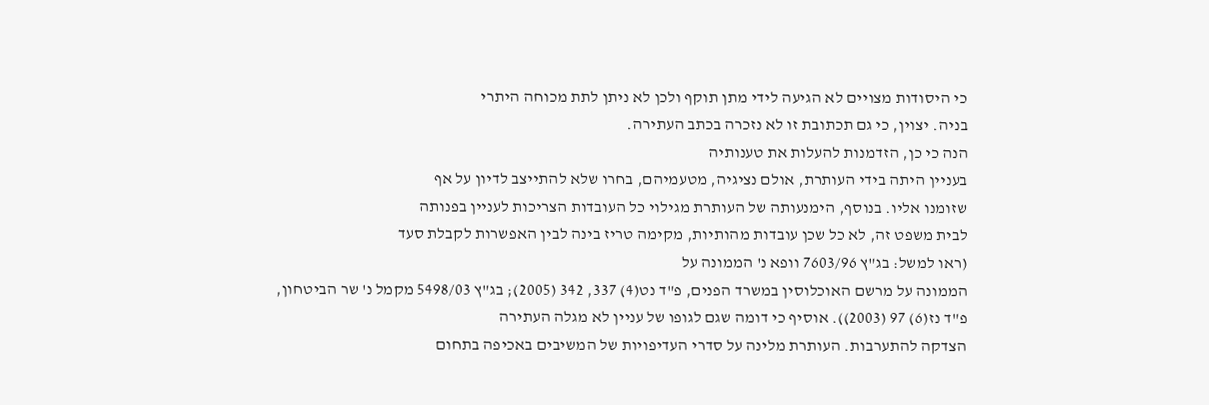כי היסודות מצויים לא הגיעה לידי מתן תוקף ולכן לא ניתן לתת מכוחה היתרי
בניה. יצוין, כי גם תכתובת זו לא נזכרה בכתב העתירה.
הנה כי כן, הזדמנות להעלות את טענותיה
בעניין היתה בידי העותרת, אולם נציגיה, מטעמיהם, בחרו שלא להתייצב לדיון על אף
שזומנו אליו. בנוסף, הימנעותה של העותרת מגילוי כל העובדות הצריכות לעניין בפנותה
לבית משפט זה, לא כל שכן עובדות מהותיות, מקימה טריז בינה לבין האפשרות לקבלת סעד
(ראו למשל: בג"ץ 7603/96 וופא נ' הממונה על
הממונה על מרשם האוכלוסין במשרד הפנים, פ"ד נט(4) 337, 342 (2005); בג"ץ 5498/03 מקמל נ' שר הביטחון,
פ"ד נז(6) 97 (2003)). אוסיף כי דומה שגם לגופו של עניין לא מגלה העתירה
הצדקה להתערבות. העותרת מלינה על סדרי העדיפויות של המשיבים באכיפה בתחום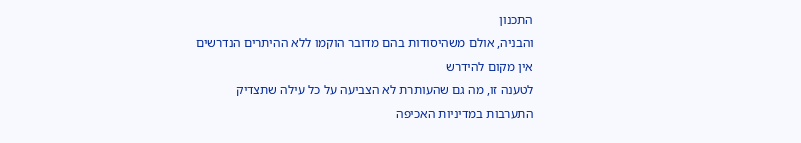התכנון
והבניה, אולם משהיסודות בהם מדובר הוקמו ללא ההיתרים הנדרשים אין מקום להידרש
לטענה זו, מה גם שהעותרת לא הצביעה על כל עילה שתצדיק התערבות במדיניות האכיפה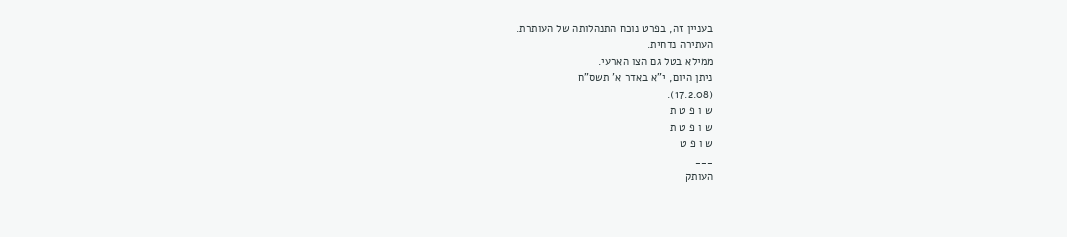בעניין זה, בפרט נוכח התנהלותה של העותרת.
העתירה נדחית.
ממילא בטל גם הצו הארעי.
ניתן היום, י"א באדר א' תשס"ח
(17.2.08).
ש ו פ ט ת
ש ו פ ט ת
ש ו פ ט
___
העותק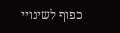כפוף לשינויי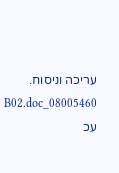עריכה וניסוח. 08005460_B02.doc עכ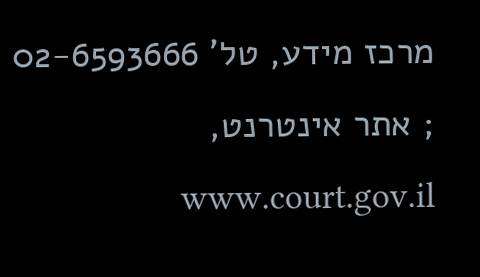מרכז מידע, טל' 02-6593666 ; אתר אינטרנט, www.court.gov.il